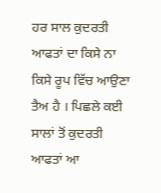ਹਰ ਸਾਲ ਕੁਦਰਤੀ ਆਫਤਾਂ ਦਾ ਕਿਸੇ ਨਾ ਕਿਸੇ ਰੂਪ ਵਿੱਚ ਆਉਣਾ ਤੈਅ ਹੈ । ਪਿਛਲੇ ਕਈ ਸਾਲਾਂ ਤੋਂ ਕੁਦਰਤੀ ਆਫਤਾਂ ਆ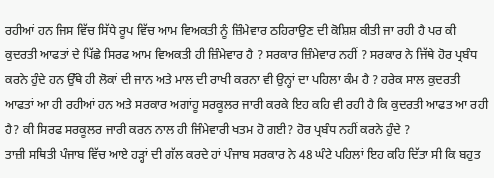ਰਹੀਆਂ ਹਨ ਜਿਸ ਵਿੱਚ ਸਿੱਧੇ ਰੂਪ ਵਿੱਚ ਆਮ ਵਿਅਕਤੀ ਨੂੰ ਜ਼ਿੰਮੇਵਾਰ ਠਹਿਰਾਉਣ ਦੀ ਕੋਸ਼ਿਸ਼ ਕੀਤੀ ਜਾ ਰਹੀ ਹੈ ਪਰ ਕੀ ਕੁਦਰਤੀ ਆਫਤਾਂ ਦੇ ਪਿੱਛੇ ਸਿਰਫ ਆਮ ਵਿਅਕਤੀ ਹੀ ਜ਼ਿੰਮੇਵਾਰ ਹੈ ? ਸਰਕਾਰ ਜ਼ਿੰਮੇਵਾਰ ਨਹੀਂ ? ਸਰਕਾਰ ਨੇ ਜਿੱਥੇ ਹੋਰ ਪ੍ਰਬੰਧ ਕਰਨੇ ਹੁੰਦੇ ਹਨ ਉੱਥੇ ਹੀ ਲੋਕਾਂ ਦੀ ਜਾਨ ਅਤੇ ਮਾਲ ਦੀ ਰਾਖੀ ਕਰਨਾ ਵੀ ਉਨ੍ਹਾਂ ਦਾ ਪਹਿਲਾ ਕੰਮ ਹੈ ? ਹਰੇਕ ਸਾਲ ਕੁਦਰਤੀ ਆਫਤਾਂ ਆ ਹੀ ਰਹੀਆਂ ਹਨ ਅਤੇ ਸਰਕਾਰ ਅਗਾਂਹੂ ਸਰਕੂਲਰ ਜਾਰੀ ਕਰਕੇ ਇਹ ਕਹਿ ਵੀ ਰਹੀ ਹੈ ਕਿ ਕੁਦਰਤੀ ਆਫਤ ਆ ਰਹੀ ਹੈ? ਕੀ ਸਿਰਫ ਸਰਕੂਲਰ ਜਾਰੀ ਕਰਨ ਨਾਲ ਹੀ ਜਿੰਮੇਵਾਰੀ ਖਤਮ ਹੋ ਗਈ? ਹੋਰ ਪ੍ਰਬੰਧ ਨਹੀਂ ਕਰਨੇ ਹੁੰਦੇ ?
ਤਾਜ਼ੀ ਸਥਿਤੀ ਪੰਜਾਬ ਵਿੱਚ ਆਏ ਹੜ੍ਹਾਂ ਦੀ ਗੱਲ ਕਰਦੇ ਹਾਂ ਪੰਜਾਬ ਸਰਕਾਰ ਨੇ 48 ਘੰਟੇ ਪਹਿਲਾਂ ਇਹ ਕਹਿ ਦਿੱਤਾ ਸੀ ਕਿ ਬਹੁਤ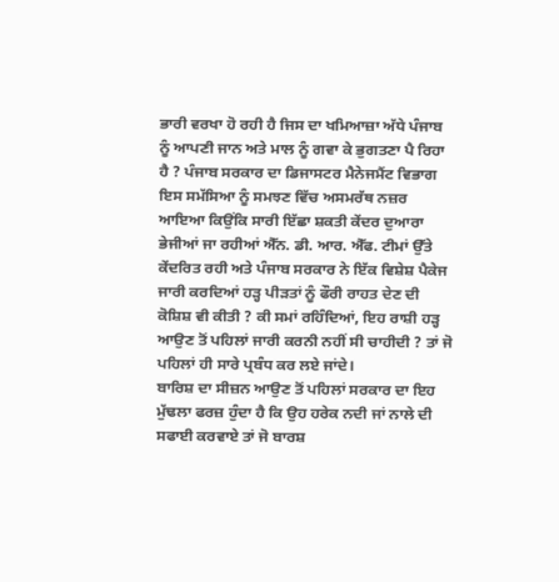ਭਾਰੀ ਵਰਖਾ ਹੋ ਰਹੀ ਹੈ ਜਿਸ ਦਾ ਖਮਿਆਜ਼ਾ ਅੱਧੇ ਪੰਜਾਬ ਨੂੰ ਆਪਣੀ ਜਾਨ ਅਤੇ ਮਾਲ ਨੂੰ ਗਵਾ ਕੇ ਭੁਗਤਣਾ ਪੈ ਰਿਹਾ ਹੈ ? ਪੰਜਾਬ ਸਰਕਾਰ ਦਾ ਡਿਜਾਸਟਰ ਮੈਨੇਜਮੈਂਟ ਵਿਭਾਗ ਇਸ ਸਮੱਸਿਆ ਨੂੰ ਸਮਝਣ ਵਿੱਚ ਅਸਮਰੱਥ ਨਜ਼ਰ ਆਇਆ ਕਿਉਂਕਿ ਸਾਰੀ ਇੱਛਾ ਸ਼ਕਤੀ ਕੇਂਦਰ ਦੁਆਰਾ ਭੇਜੀਆਂ ਜਾ ਰਹੀਆਂ ਐੱਨ. ਡੀ. ਆਰ. ਐੱਫ. ਟੀਮਾਂ ਉੱਤੇ ਕੇਂਦਰਿਤ ਰਹੀ ਅਤੇ ਪੰਜਾਬ ਸਰਕਾਰ ਨੇ ਇੱਕ ਵਿਸ਼ੇਸ਼ ਪੈਕੇਜ ਜਾਰੀ ਕਰਦਿਆਂ ਹੜ੍ਹ ਪੀੜਤਾਂ ਨੂੰ ਫੌਰੀ ਰਾਹਤ ਦੇਣ ਦੀ ਕੋਸ਼ਿਸ਼ ਵੀ ਕੀਤੀ ? ਕੀ ਸਮਾਂ ਰਹਿੰਦਿਆਂ, ਇਹ ਰਾਸ਼ੀ ਹੜ੍ਹ ਆਉਣ ਤੋਂ ਪਹਿਲਾਂ ਜਾਰੀ ਕਰਨੀ ਨਹੀਂ ਸੀ ਚਾਹੀਦੀ ? ਤਾਂ ਜੋ ਪਹਿਲਾਂ ਹੀ ਸਾਰੇ ਪ੍ਰਬੰਧ ਕਰ ਲਏ ਜਾਂਦੇ।
ਬਾਰਿਸ਼ ਦਾ ਸੀਜ਼ਨ ਆਉਣ ਤੋਂ ਪਹਿਲਾਂ ਸਰਕਾਰ ਦਾ ਇਹ ਮੁੱਢਲਾ ਫਰਜ਼ ਹੁੰਦਾ ਹੈ ਕਿ ਉਹ ਹਰੇਕ ਨਦੀ ਜਾਂ ਨਾਲੇ ਦੀ ਸਫਾਈ ਕਰਵਾਏ ਤਾਂ ਜੋ ਬਾਰਸ਼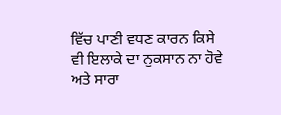ਵਿੱਚ ਪਾਣੀ ਵਧਣ ਕਾਰਨ ਕਿਸੇ ਵੀ ਇਲਾਕੇ ਦਾ ਨੁਕਸਾਨ ਨਾ ਹੋਵੇ ਅਤੇ ਸਾਰਾ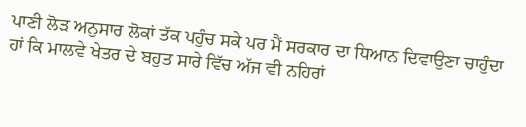ਪਾਣੀ ਲੋੜ ਅਨੁਸਾਰ ਲੋਕਾਂ ਤੱਕ ਪਹੁੰਚ ਸਕੇ ਪਰ ਮੈਂ ਸਰਕਾਰ ਦਾ ਧਿਆਨ ਦਿਵਾਉਣਾ ਚਾਹੁੰਦਾ ਹਾਂ ਕਿ ਮਾਲਵੇ ਖੇਤਰ ਦੇ ਬਹੁਤ ਸਾਰੇ ਵਿੱਚ ਅੱਜ ਵੀ ਨਹਿਰਾਂ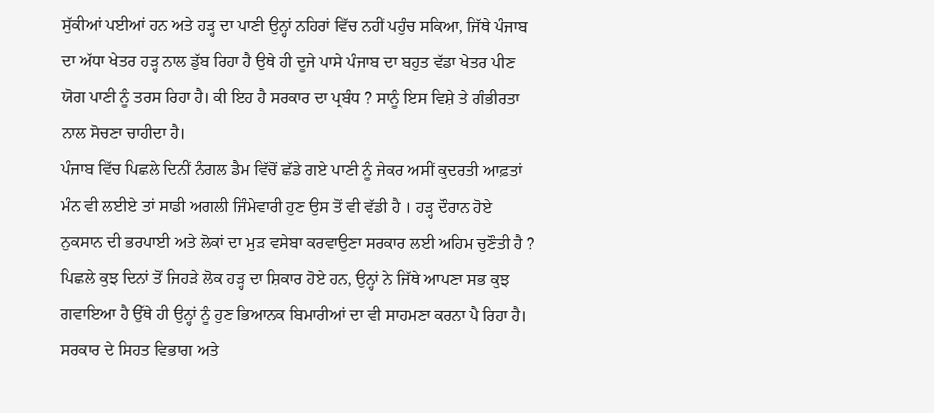ਸੁੱਕੀਆਂ ਪਈਆਂ ਹਨ ਅਤੇ ਹੜ੍ਹ ਦਾ ਪਾਣੀ ਉਨ੍ਹਾਂ ਨਹਿਰਾਂ ਵਿੱਚ ਨਹੀਂ ਪਹੁੰਚ ਸਕਿਆ, ਜਿੱਥੇ ਪੰਜਾਬ ਦਾ ਅੱਧਾ ਖੇਤਰ ਹੜ੍ਹ ਨਾਲ ਡੁੱਬ ਰਿਹਾ ਹੈ ਉਥੇ ਹੀ ਦੂਜੇ ਪਾਸੇ ਪੰਜਾਬ ਦਾ ਬਹੁਤ ਵੱਡਾ ਖੇਤਰ ਪੀਣ ਯੋਗ ਪਾਣੀ ਨੂੰ ਤਰਸ ਰਿਹਾ ਹੈ। ਕੀ ਇਹ ਹੈ ਸਰਕਾਰ ਦਾ ਪ੍ਰਬੰਧ ? ਸਾਨੂੰ ਇਸ ਵਿਸ਼ੇ ਤੇ ਗੰਭੀਰਤਾ ਨਾਲ ਸੋਚਣਾ ਚਾਹੀਦਾ ਹੈ।
ਪੰਜਾਬ ਵਿੱਚ ਪਿਛਲੇ ਦਿਨੀਂ ਨੰਗਲ ਡੈਮ ਵਿੱਚੋਂ ਛੱਡੇ ਗਏ ਪਾਣੀ ਨੂੰ ਜੇਕਰ ਅਸੀਂ ਕੁਦਰਤੀ ਆਫ਼ਤਾਂ ਮੰਨ ਵੀ ਲਈਏ ਤਾਂ ਸਾਡੀ ਅਗਲੀ ਜਿੰਮੇਵਾਰੀ ਹੁਣ ਉਸ ਤੋਂ ਵੀ ਵੱਡੀ ਹੈ । ਹੜ੍ਹ ਦੌਰਾਨ ਹੋਏ ਨੁਕਸਾਨ ਦੀ ਭਰਪਾਈ ਅਤੇ ਲੋਕਾਂ ਦਾ ਮੁੜ ਵਸੇਬਾ ਕਰਵਾਉਣਾ ਸਰਕਾਰ ਲਈ ਅਹਿਮ ਚੁਣੌਤੀ ਹੈ ? ਪਿਛਲੇ ਕੁਝ ਦਿਨਾਂ ਤੋਂ ਜਿਹੜੇ ਲੋਕ ਹੜ੍ਹ ਦਾ ਸ਼ਿਕਾਰ ਹੋਏ ਹਨ, ਉਨ੍ਹਾਂ ਨੇ ਜਿੱਥੇ ਆਪਣਾ ਸਭ ਕੁਝ ਗਵਾਇਆ ਹੈ ਉੱਥੇ ਹੀ ਉਨ੍ਹਾਂ ਨੂੰ ਹੁਣ ਭਿਆਨਕ ਬਿਮਾਰੀਆਂ ਦਾ ਵੀ ਸਾਹਮਣਾ ਕਰਨਾ ਪੈ ਰਿਹਾ ਹੈ। ਸਰਕਾਰ ਦੇ ਸਿਹਤ ਵਿਭਾਗ ਅਤੇ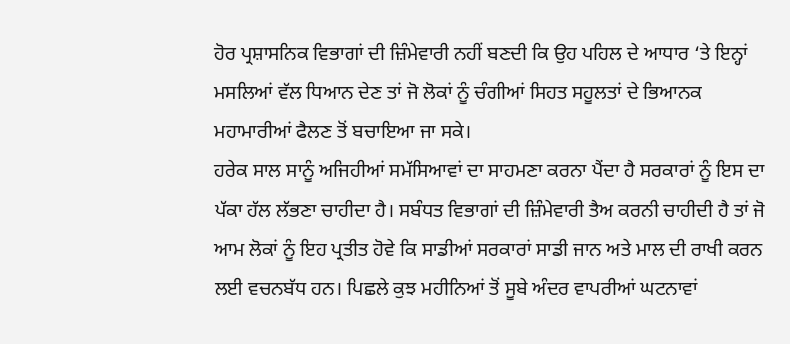ਹੋਰ ਪ੍ਰਸ਼ਾਸਨਿਕ ਵਿਭਾਗਾਂ ਦੀ ਜ਼ਿੰਮੇਵਾਰੀ ਨਹੀਂ ਬਣਦੀ ਕਿ ਉਹ ਪਹਿਲ ਦੇ ਆਧਾਰ ‘ਤੇ ਇਨ੍ਹਾਂ ਮਸਲਿਆਂ ਵੱਲ ਧਿਆਨ ਦੇਣ ਤਾਂ ਜੋ ਲੋਕਾਂ ਨੂੰ ਚੰਗੀਆਂ ਸਿਹਤ ਸਹੂਲਤਾਂ ਦੇ ਭਿਆਨਕ ਮਹਾਮਾਰੀਆਂ ਫੈਲਣ ਤੋਂ ਬਚਾਇਆ ਜਾ ਸਕੇ।
ਹਰੇਕ ਸਾਲ ਸਾਨੂੰ ਅਜਿਹੀਆਂ ਸਮੱਸਿਆਵਾਂ ਦਾ ਸਾਹਮਣਾ ਕਰਨਾ ਪੈਂਦਾ ਹੈ ਸਰਕਾਰਾਂ ਨੂੰ ਇਸ ਦਾ ਪੱਕਾ ਹੱਲ ਲੱਭਣਾ ਚਾਹੀਦਾ ਹੈ। ਸਬੰਧਤ ਵਿਭਾਗਾਂ ਦੀ ਜ਼ਿੰਮੇਵਾਰੀ ਤੈਅ ਕਰਨੀ ਚਾਹੀਦੀ ਹੈ ਤਾਂ ਜੋ ਆਮ ਲੋਕਾਂ ਨੂੰ ਇਹ ਪ੍ਰਤੀਤ ਹੋਵੇ ਕਿ ਸਾਡੀਆਂ ਸਰਕਾਰਾਂ ਸਾਡੀ ਜਾਨ ਅਤੇ ਮਾਲ ਦੀ ਰਾਖੀ ਕਰਨ ਲਈ ਵਚਨਬੱਧ ਹਨ। ਪਿਛਲੇ ਕੁਝ ਮਹੀਨਿਆਂ ਤੋਂ ਸੂਬੇ ਅੰਦਰ ਵਾਪਰੀਆਂ ਘਟਨਾਵਾਂ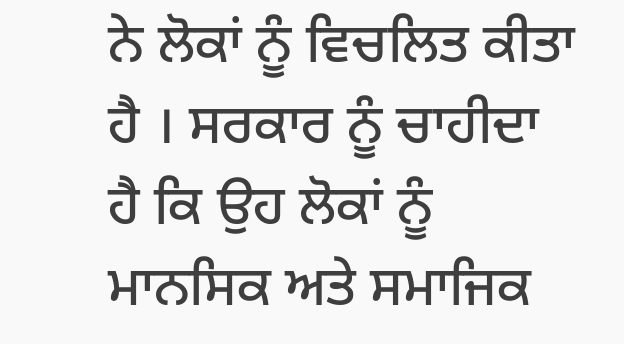ਨੇ ਲੋਕਾਂ ਨੂੰ ਵਿਚਲਿਤ ਕੀਤਾ ਹੈ । ਸਰਕਾਰ ਨੂੰ ਚਾਹੀਦਾ ਹੈ ਕਿ ਉਹ ਲੋਕਾਂ ਨੂੰ ਮਾਨਸਿਕ ਅਤੇ ਸਮਾਜਿਕ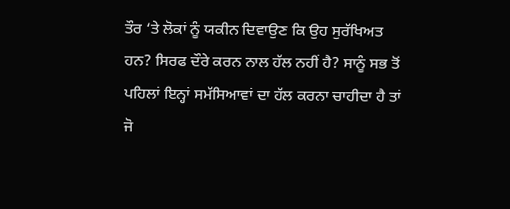ਤੌਰ ‘ਤੇ ਲੋਕਾਂ ਨੂੰ ਯਕੀਨ ਦਿਵਾਉਣ ਕਿ ਉਹ ਸੁਰੱਖਿਅਤ ਹਨ? ਸਿਰਫ ਦੌਰੇ ਕਰਨ ਨਾਲ ਹੱਲ ਨਹੀਂ ਹੈ? ਸਾਨੂੰ ਸਭ ਤੋਂ ਪਹਿਲਾਂ ਇਨ੍ਹਾਂ ਸਮੱਸਿਆਵਾਂ ਦਾ ਹੱਲ ਕਰਨਾ ਚਾਹੀਦਾ ਹੈ ਤਾਂ ਜੋ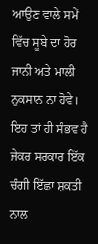ਆਉਣ ਵਾਲੇ ਸਮੇਂ ਵਿੱਚ ਸੂਬੇ ਦਾ ਹੋਰ ਜਾਨੀ ਅਤੇ ਮਾਲੀ ਨੁਕਸਾਨ ਨਾ ਹੋਵੇ। ਇਹ ਤਾਂ ਹੀ ਸੰਭਵ ਹੈ ਜੇਕਰ ਸਰਕਾਰ ਇੱਕ ਚੰਗੀ ਇੱਛਾ ਸ਼ਕਤੀ ਨਾਲ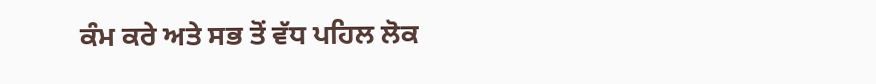ਕੰਮ ਕਰੇ ਅਤੇ ਸਭ ਤੋਂ ਵੱਧ ਪਹਿਲ ਲੋਕ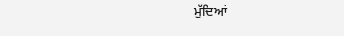ਮੁੱਦਿਆਂ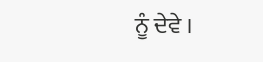ਨੂੰ ਦੇਵੇ ।